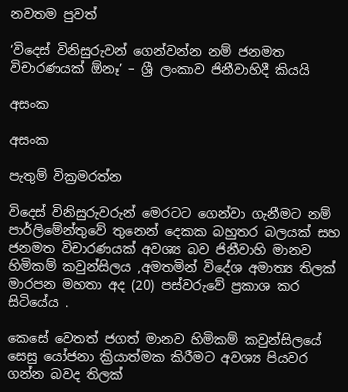නවතම පුවත්

‘විදෙස් විනිසුරුවන් ගෙන්වන්න නම් ජනමත විචාරණයක් ඕනෑ’ – ශ්‍රී ලංකාව ජිනීවාහිදී කියයි

අසංක

අසංක

පැතුම් වික්‍රමරත්න

විදෙස් විනිසුරුවරුන් මෙරටට ගෙන්වා ගැනීමට නම් පාර්ලිමේන්තුවේ තුනෙන් දෙකක බහුතර බලයක් සහ ජනමත විචාරණයක් අවශ්‍ය බව ජිනීවාහි මානව හිමිකම් කවුන්සිලය ,අමතමින් විදේශ අමාත්‍ය තිලක් මාරපන මහතා අද (20) පස්වරුවේ ප්‍රකාශ කර සිටියේය .

කෙසේ වෙතත් ජගත් මානව හිමිකම් කවුන්සිලයේ සෙසු යෝජනා ක්‍රියාත්මක කිරීමට අවශ්‍ය පියවර ගන්න බවද තිලක්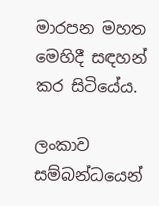මාරපන මහත මෙහිදී සඳහන් කර සිටියේය.

ලංකාව සම්බන්ධයෙන්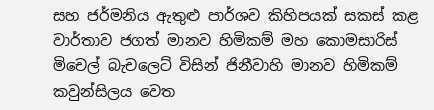සහ ජර්මනිය ඇතුළු පාර්ශව කිහිපයක් සකස් කළ වාර්තාව ජගත් මානව හිමිකම් මහ කොමසාරිස් මිචෙල් බැචලෙට් විසින් ජිනීවාහි මානව හිමිකම් කවුන්සිලය වෙත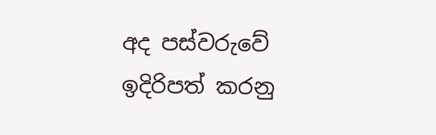අද පස්වරුවේ ඉදිරිපත් කරනු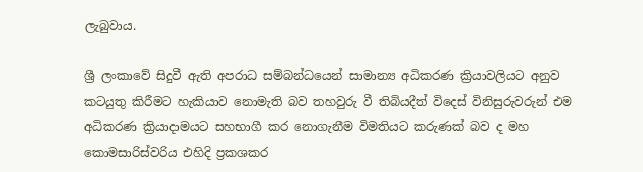ලැබුවාය.

ශ්‍රී ලංකාවේ සිදුවී ඇති අපරාධ සම්බන්ධයෙන් සාමාන්‍ය අධිකරණ ක්‍රියාවලියට අනුව කටයුතු කිරීමට හැකියාව නොමැති බව තහවුරු වී තිබියදීත් විදෙස් විනිසුරුවරුන් එම අධිකරණ ක්‍රියාදාමයට සහභාගී කර නොගැනීම විමතියට කරුණක් බව ද මහ කොමසාරිස්වරිය එහිදි ප්‍රකශකර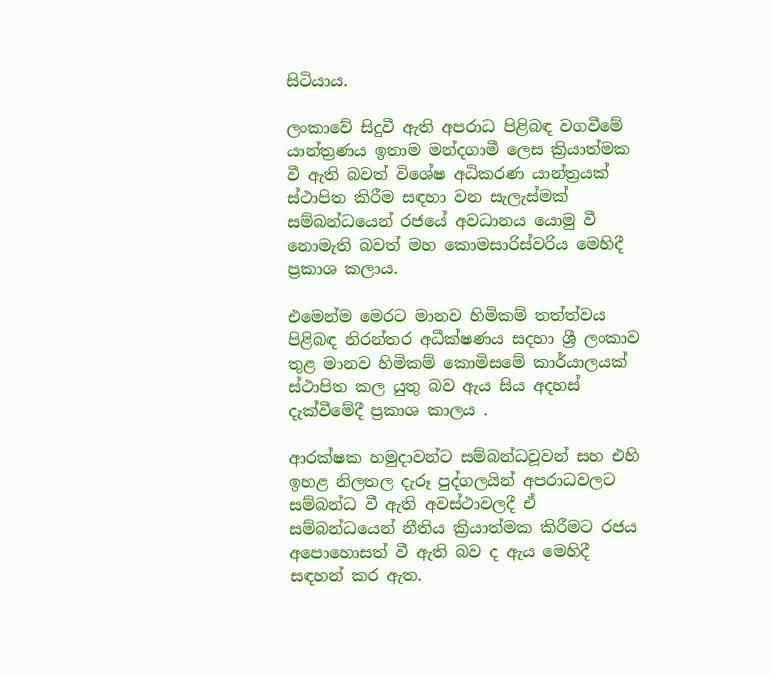සිටියාය.

ලංකාවේ සිදුවී ඇති අපරාධ පිළිබඳ වගවීමේ යාන්ත්‍රණය ඉතාම මන්දගාමී ලෙස ක්‍රියාත්මක වී ඇති බවත් විශේෂ අධිකරණ යාන්ත්‍රයක් ස්ථාපිත කිරීම සඳහා වන සැලැස්මක් සම්බන්ධයෙන් රජයේ අවධානය යොමු වී නොමැති බවත් මහ කොමසාරිස්වරිය මෙහිදී ප්‍රකාශ කලාය.

එමෙන්ම මෙරට මානව හිමිකම් තත්ත්වය පිළිබඳ නිරන්තර අධීක්ෂණය සදහා ශ්‍රී ලංකාව තුළ මානව හිමිකම් කොමිසමේ කාර්යාලයක් ස්ථාපිත කල යුතු බව ඇය සිය අදහස් දැක්වීමේදී ප්‍රකාශ කාලය .

ආරක්ෂක හමුදාවන්ට සම්බන්ධවූවන් සහ එහි ඉහළ නිලතල දැරූ පුද්ගලයින් අපරාධවලට සම්බන්ධ වී ඇති අවස්ථාවලදී ඒ සම්බන්ධයෙන් නීතිය ක්‍රියාත්මක කිරීමට රජය අපොහොසත් වී ඇති බව ද ඇය මෙහිදී සඳහන් කර ඇත.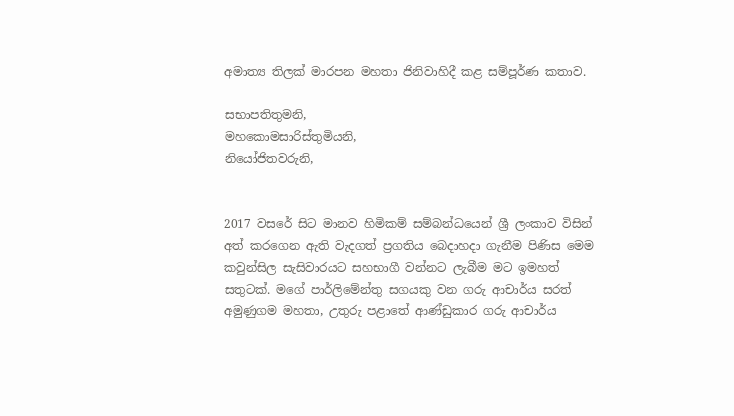අමාත්‍ය තිලක් මාරපන මහතා ජිනිවාහිදී කළ සම්පූර්ණ කතාව.

සභාපතිතුමනි,
මහකොමසාරිස්තුමියනි,
නියෝජිතවරුනි,


2017 වසරේ සිට මානව හිමිකම් සම්බන්ධයෙන් ශ්‍රී ලංකාව විසින් අත් කරගෙන ඇති වැදගත් ප්‍රගතිය බෙදාහදා ගැනීම පිණිස මෙම කවුන්සිල සැසිවාරයට සහභාගී වන්නට ලැබීම මට ඉමහත් සතුටක්. මගේ පාර්ලිමේන්තු සගයකු වන ගරු ආචාර්ය සරත් අමුණුගම මහතා, උතුරු පළාතේ ආණ්ඩුකාර ගරු ආචාර්ය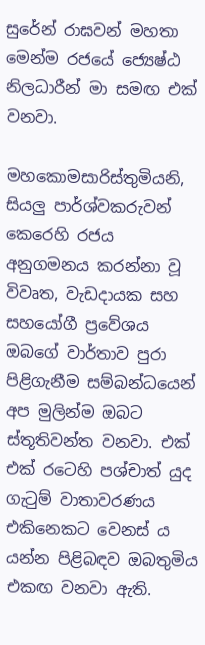සුරේන් රාඝවන් මහතා මෙන්ම රජයේ ජ්‍යෙෂ්ඨ නිලධාරීන් මා සමඟ එක් වනවා.

මහකොමසාරිස්තුමියනි,
සියලු පාර්ශ්වකරුවන් කෙරෙහි රජය අනුගමනය කරන්නා වූ විවෘත, වැඩදායක සහ සහයෝගී ප්‍රවේශය ඔබගේ වාර්තාව පුරා පිළිගැනීම සම්බන්ධයෙන් අප මුලින්ම ඔබට ස්තූතිවන්ත වනවා. එක් එක් රටෙහි පශ්චාත් යුද ගැටුම් වාතාවරණය එකිනෙකට වෙනස් ය යන්න පිළිබඳව ඔබතුමිය එකඟ වනවා ඇති.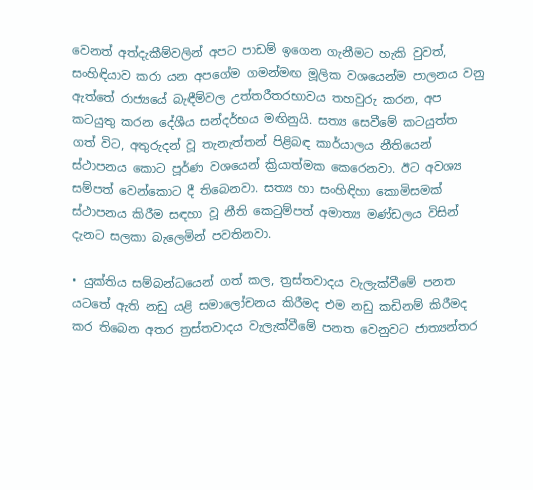වෙනත් අත්දැකීම්වලින් අපට පාඩම් ඉගෙන ගැනීමට හැකි වුවත්, සංහිඳියාව කරා යන අපගේම ගමන්මඟ මූලික වශයෙන්ම පාලනය වනු ඇත්තේ රාජ්‍යයේ බැඳීම්වල උත්තරීතරභාවය තහවුරු කරන, අප කටයුතු කරන දේශීය සන්දර්භය මඟිනුයි. සත්‍ය සෙවීමේ කටයුත්ත ගත් විට, අතුරුදන් වූ තැනැත්තන් පිළිබඳ කාර්යාලය නීතියෙන් ස්ථාපනය කොට පූර්ණ වශයෙන් ක්‍රියාත්මක කෙරෙනවා. ඊට අවශ්‍ය සම්පත් වෙන්කොට දී තිබෙනවා. සත්‍ය හා සංහිඳිහා කොමිසමක් ස්ථාපනය කිරීම සඳහා වූ නීති කෙටුම්පත් අමාත්‍ය මණ්ඩලය විසින් දැනට සලකා බැලෙමින් පවතිනවා.

• යුක්තිය සම්බන්ධයෙන් ගත් කල, ත්‍රස්තවාදය වැලැක්වීමේ පනත යටතේ ඇති නඩු යළි සමාලෝචනය කිරීමද එම නඩු කඩිනම් කිරීමද කර තිබෙන අතර ත්‍රස්තවාදය වැලැක්වීමේ පනත වෙනුවට ජාත්‍යන්තර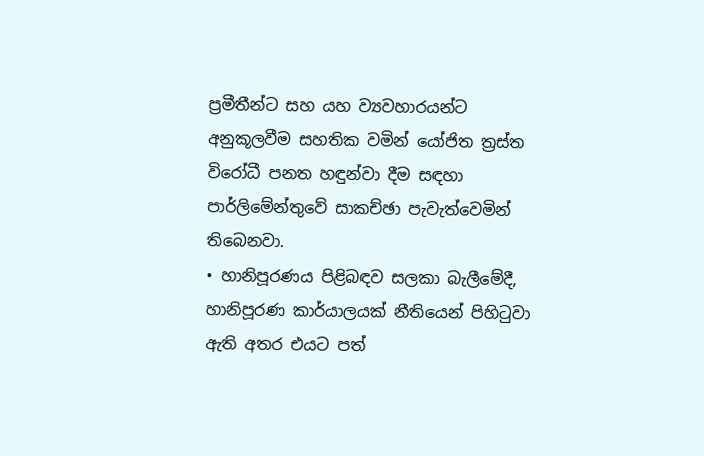ප්‍රමීතීන්ට සහ යහ ව්‍යවහාරයන්ට අනුකූලවීම සහතික වමින් යෝජිත ත්‍රස්ත විරෝධී පනත හඳුන්වා දීම සඳහා පාර්ලිමේන්තුවේ සාකච්ඡා පැවැත්වෙමින් තිබෙනවා.
• හානිපූරණය පිළිබඳව සලකා බැලීමේදී, හානිපූරණ කාර්යාලයක් නීතියෙන් පිහිටුවා ඇති අතර එයට පත්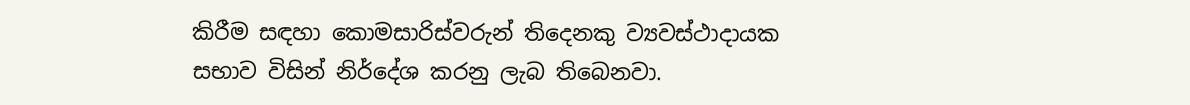කිරීම සඳහා කොමසාරිස්වරුන් තිදෙනකු ව්‍යවස්ථාදායක සභාව විසින් නිර්දේශ කරනු ලැබ තිබෙනවා.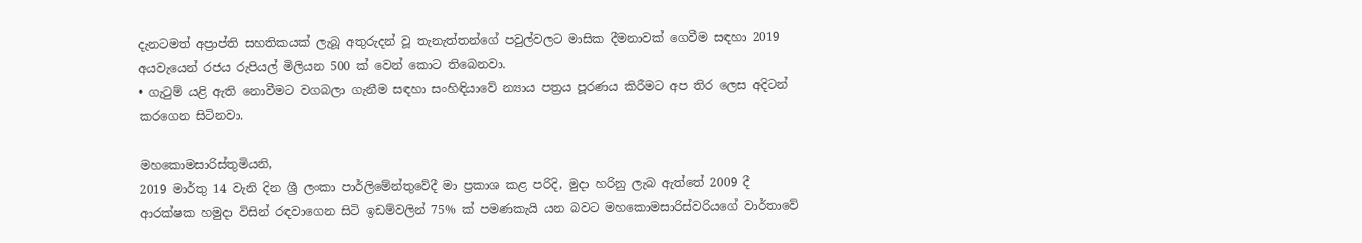දැනටමත් අප්‍රාප්ති සහතිකයක් ලැබූ අතුරුදන් වූ තැනැත්තන්ගේ පවුල්වලට මාසික දීමනාවක් ගෙවීම සඳහා 2019 අයවැයෙන් රජය රුපියල් මිලියන 500 ක් වෙන් කොට තිබෙනවා.
• ගැටුම් යළි ඇති නොවීමට වගබලා ගැනීම සඳහා සංහිඳියාවේ න්‍යාය පත්‍රය පූරණය කිරීමට අප තිර ලෙස අදිටන් කරගෙන සිටිනවා.

මහකොමසාරිස්තුමියනි,
2019 මාර්තු 14 වැනි දින ශ්‍රී ලංකා පාර්ලිමේන්තුවේදී මා ප්‍රකාශ කළ පරිදි, මුදා හරිනු ලැබ ඇත්තේ 2009 දී ආරක්ෂක හමුදා විසින් රඳවාගෙන සිටි ඉඩම්වලින් 75% ක් පමණකැයි යන බවට මහකොමසාරිස්වරියගේ වාර්තාවේ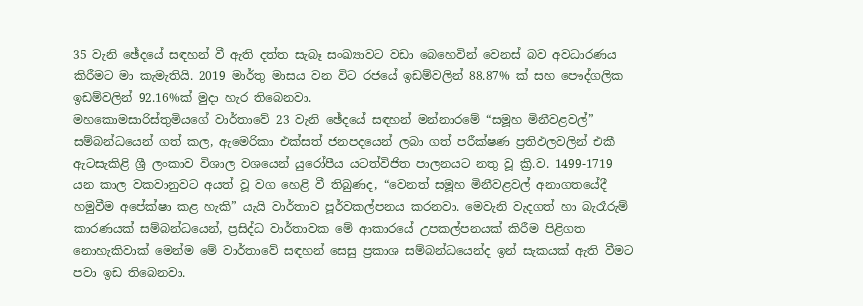35 වැනි ඡේදයේ සඳහන් වී ඇති දත්ත සැබෑ සංඛ්‍යාවට වඩා බෙහෙවින් වෙනස් බව අවධාරණය කිරීමට මා කැමැතියි. 2019 මාර්තු මාසය වන විට රජයේ ඉඩම්වලින් 88.87% ක් සහ පෞද්ගලික ඉඩම්වලින් 92.16%ක් මුදා හැර තිබෙනවා.
මහකොමසාරිස්තුමියගේ වාර්තාවේ 23 වැනි ඡේදයේ සඳහන් මන්නාරමේ “සමූහ මිනීවළවල්” සම්බන්ධයෙන් ගත් කල, ඇමෙරිකා එක්සත් ජනපදයෙන් ලබා ගත් පරීක්ෂණ ප්‍රතිඵලවලින් එකී ඇටසැකිළි ශ්‍රී ලංකාව විශාල වශයෙන් යුරෝපීය යටත්විජිත පාලනයට නතු වූ ක්‍රි.ව. 1499-1719 යන කාල වකවානුවට අයත් වූ වග හෙළි වී තිබුණද, “වෙනත් සමූහ මිනීවළවල් අනාගතයේදී හමුවීම අපේක්ෂා කළ හැකි” යැයි වාර්තාව පූර්වකල්පනය කරනවා. මෙවැනි වැදගත් හා බැරෑරුම් කාරණයක් සම්බන්ධයෙන්, ප්‍රසිද්ධ වාර්තාවක මේ ආකාරයේ උපකල්පනයක් කිරීම පිළිගත නොහැකිවාක් මෙන්ම මේ වාර්තාවේ සඳහන් සෙසු ප්‍රකාශ සම්බන්ධයෙන්ද ඉන් සැකයක් ඇති වීමට පවා ඉඩ තිබෙනවා.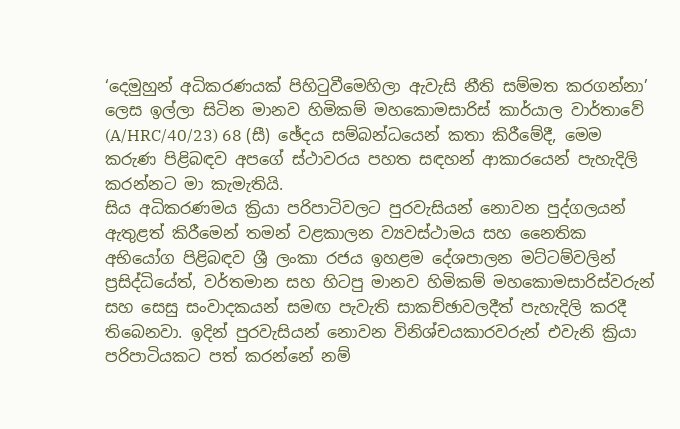‘දෙමුහුන් අධිකරණයක් පිහිටුවීමෙහිලා ඇවැසි නීති සම්මත කරගන්නා’ ලෙස ඉල්ලා සිටින මානව හිමිකම් මහකොමසාරිස් කාර්යාල වාර්තාවේ (A/HRC/40/23) 68 (සී) ඡේදය සම්බන්ධයෙන් කතා කිරීමේදී, මෙම කරුණ පිළිබඳව අපගේ ස්ථාවරය පහත සඳහන් ආකාරයෙන් පැහැදිලි කරන්නට මා කැමැතියි.
සිය අධිකරණමය ක්‍රියා පරිපාටිවලට පුරවැසියන් නොවන පුද්ගලයන් ඇතුළත් කිරීමෙන් තමන් වළකාලන ව්‍යවස්ථාමය සහ නෛතික අභියෝග පිළිබඳව ශ්‍රී ලංකා රජය ඉහළම දේශපාලන මට්ටම්වලින් ප්‍රසිද්ධියේත්, වර්තමාන සහ හිටපු මානව හිමිකම් මහකොමසාරිස්වරුන් සහ සෙසු සංවාදකයන් සමඟ පැවැති සාකච්ඡාවලදීත් පැහැදිලි කරදී තිබෙනවා. ඉදින් පුරවැසියන් නොවන විනිශ්චයකාරවරුන් එවැනි ක්‍රියා පරිපාටියකට පත් කරන්නේ නම්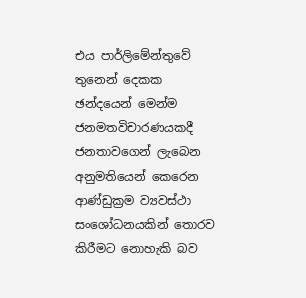එය පාර්ලිමේන්තුවේ තුනෙන් දෙකක ඡන්දයෙන් මෙන්ම ජනමතවිචාරණයකදී ජනතාවගෙන් ලැබෙන අනුමතියෙන් කෙරෙන ආණ්ඩුක්‍රම ව්‍යවස්ථා සංශෝධනයකින් තොරව කිරීමට නොහැකි බව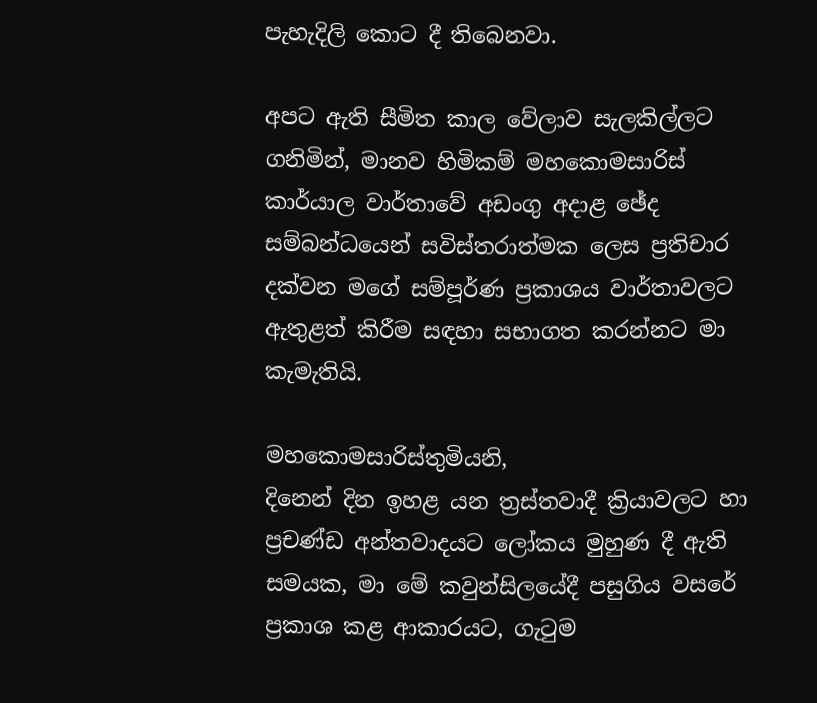පැහැදිලි කොට දී තිබෙනවා.

අපට ඇති සීමිත කාල වේලාව සැලකිල්ලට ගනිමින්, මානව හිමිකම් මහකොමසාරිස් කාර්යාල වාර්තාවේ අඩංගු අදාළ ඡේද සම්බන්ධයෙන් සවිස්තරාත්මක ලෙස ප්‍රතිචාර දක්වන මගේ සම්පූර්ණ ප්‍රකාශය වාර්තාවලට ඇතුළත් කිරීම සඳහා සභාගත කරන්නට මා කැමැතියි.

මහකොමසාරිස්තුමියනි,
දිනෙන් දින ඉහළ යන ත්‍රස්තවාදී ක්‍රියාවලට හා ප්‍රචණ්ඩ අන්තවාදයට ලෝකය මුහුණ දී ඇති සමයක, මා මේ කවුන්සිලයේදී පසුගිය වසරේ ප්‍රකාශ කළ ආකාරයට, ගැටුම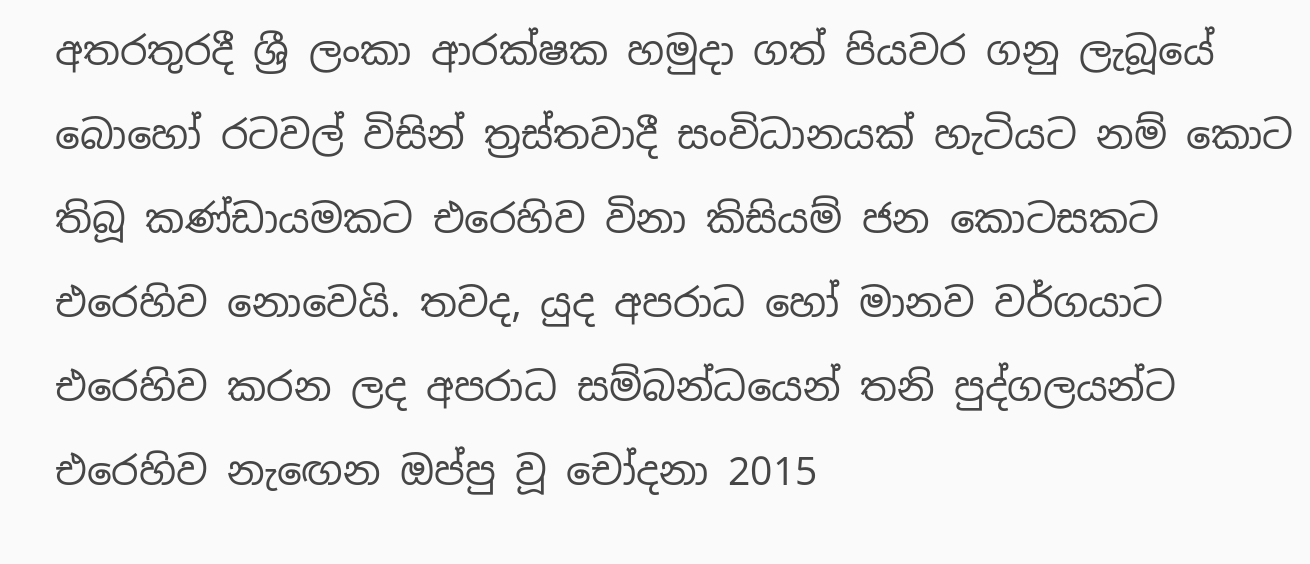අතරතුරදී ශ්‍රී ලංකා ආරක්ෂක හමුදා ගත් පියවර ගනු ලැබූයේ බොහෝ රටවල් විසින් ත්‍රස්තවාදී සංවිධානයක් හැටියට නම් කොට තිබූ කණ්ඩායමකට එරෙහිව විනා කිසියම් ජන කොටසකට එරෙහිව නොවෙයි. තවද, යුද අපරාධ හෝ මානව වර්ගයාට එරෙහිව කරන ලද අපරාධ සම්බන්ධයෙන් තනි පුද්ගලයන්ට එරෙහිව නැඟෙන ඔප්පු වූ චෝදනා 2015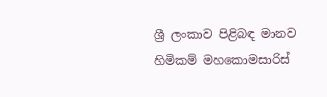ශ්‍රී ලංකාව පිළිබඳ මානව හිමිකම් මහකොමසාරිස්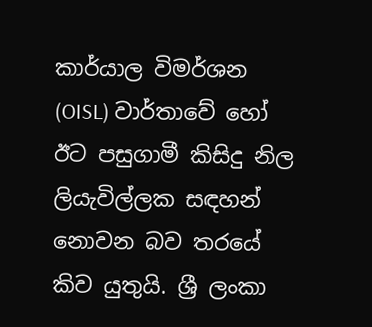කාර්යාල විමර්ශන (OISL) වාර්තාවේ හෝ ඊට පසුගාමී කිසිදු නිල ලියැවිල්ලක සඳහන් නොවන බව තරයේ කිව යුතුයි. ශ්‍රී ලංකා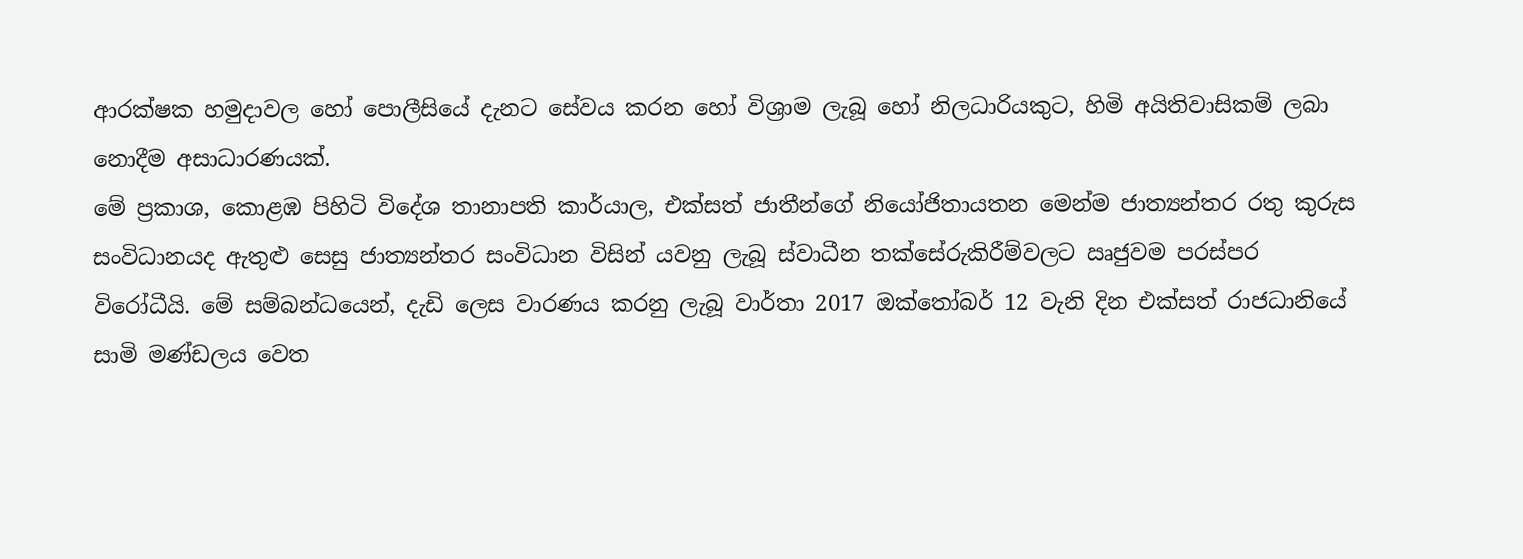ආරක්ෂක හමුදාවල හෝ පොලීසියේ දැනට සේවය කරන හෝ විශ්‍රාම ලැබූ හෝ නිලධාරියකුට, හිමි අයිතිවාසිකම් ලබා නොදීම අසාධාරණයක්.
මේ ප්‍රකාශ, කොළඹ පිහිටි විදේශ තානාපති කාර්යාල, එක්සත් ජාතීන්ගේ නියෝජිතායතන මෙන්ම ජාත්‍යන්තර රතු කුරුස සංවිධානයද ඇතුළු සෙසු ජාත්‍යන්තර සංවිධාන විසින් යවනු ලැබූ ස්වාධීන තක්සේරුකිරීම්වලට ඍජුවම පරස්පර විරෝධීයි. මේ සම්බන්ධයෙන්, දැඩි ලෙස වාරණය කරනු ලැබූ වාර්තා 2017 ඔක්තෝබර් 12 වැනි දින එක්සත් රාජධානියේ සාමි මණ්ඩලය වෙත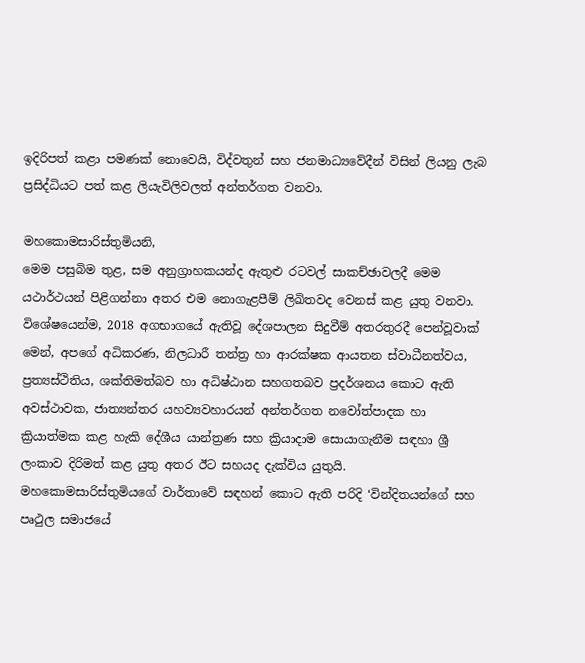ඉදිරිපත් කළා පමණක් නොවෙයි, විද්වතුන් සහ ජනමාධ්‍යවේදීන් විසින් ලියනු ලැබ ප්‍රසිද්ධියට පත් කළ ලියැවිලිවලත් අන්තර්ගත වනවා.

මහකොමසාරිස්තුමියනි,
මෙම පසුබිම තුළ, සම අනුග්‍රාහකයන්ද ඇතුළු රටවල් සාකච්ඡාවලදී මෙම යථාර්ථයන් පිළිගන්නා අතර එම නොගැළපීම් ලිඛිතවද වෙනස් කළ යුතු වනවා. විශේෂයෙන්ම, 2018 අගභාගයේ ඇතිවූ දේශපාලන සිදුවීම් අතරතුරදී පෙන්වූවාක් මෙන්, අපගේ අධිකරණ, නිලධාරී තන්ත්‍ර හා ආරක්ෂක ආයතන ස්වාධීනත්වය, ප්‍රත්‍යස්ථිතිය, ශක්තිමත්බව හා අධිෂ්ඨාන සහගතබව ප්‍රදර්ශනය කොට ඇති අවස්ථාවක, ජාත්‍යන්තර යහව්‍යවහාරයන් අන්තර්ගත නවෝත්පාදක හා ක්‍රියාත්මක කළ හැකි දේශීය යාන්ත්‍රණ සහ ක්‍රියාදාම සොයාගැනීම සඳහා ශ්‍රී ලංකාව දිරිමත් කළ යුතු අතර ඊට සහයද දැක්විය යුතුයි. මහකොමසාරිස්තුමියගේ වාර්තාවේ සඳහන් කොට ඇති පරිදි ‘වින්දිතයන්ගේ සහ පෘථුල සමාජයේ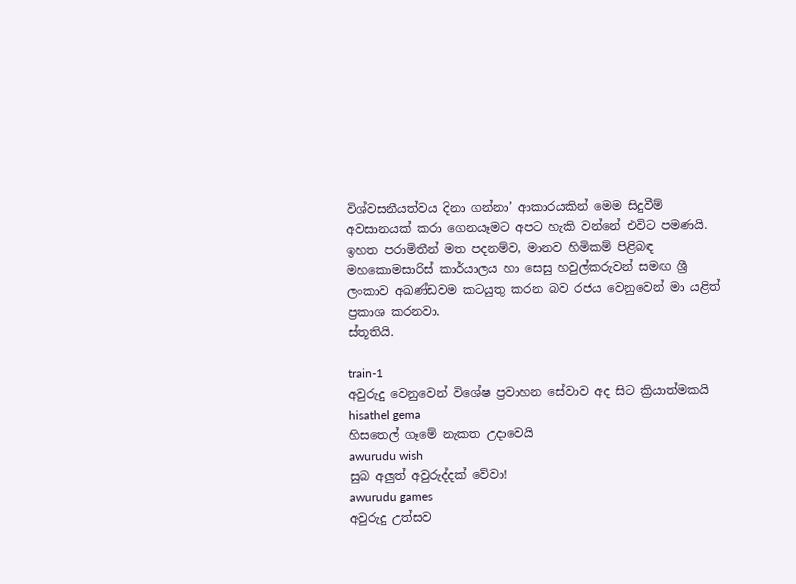විශ්වසනීයත්වය දිනා ගන්නා’ ආකාරයකින් මෙම සිදුවීම් අවසානයක් කරා ගෙනයෑමට අපට හැකි වන්නේ එවිට පමණයි.
ඉහත පරාමිතීන් මත පදනම්ව, මානව හිමිකම් පිළිබඳ මහකොමසාරිස් කාර්යාලය හා සෙසු හවුල්කරුවන් සමඟ ශ්‍රී ලංකාව අඛණ්ඩවම කටයුතු කරන බව රජය වෙනුවෙන් මා යළිත් ප්‍රකාශ කරනවා.
ස්තූතියි.

train-1
අවුරුදු වෙනුවෙන් විශේෂ ප්‍රවාහන සේවාව අද සිට ක්‍රියාත්මකයි
hisathel gema
හිසතෙල් ගෑමේ නැකත උදාවෙයි
awurudu wish
සුබ අලුත් අවුරුද්දක් වේවා!
awurudu games
අවුරුදු උත්සව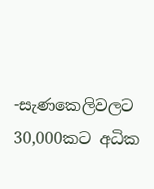-සැණකෙලිවලට 30,000කට අධික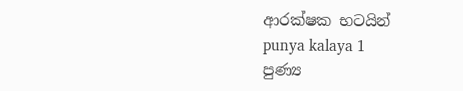ආරක්ෂක භටයින්
punya kalaya 1
පුණ්‍ය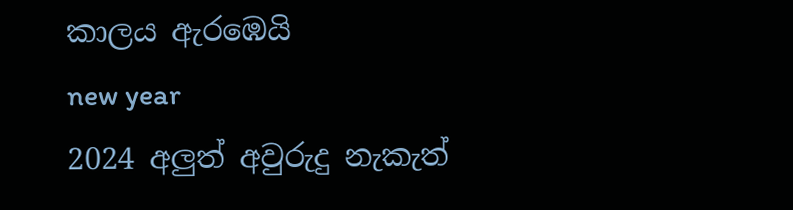කාලය ඇරඹෙයි
new year
2024 අලුත් අවුරුදු නැකැත්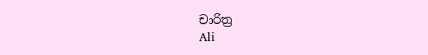චාරිත්‍ර
Ali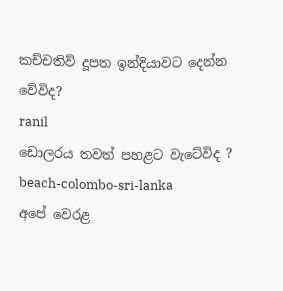කච්චතිව් දූපත ඉන්දියාවට දෙන්න වේවිද?
ranil
ඩොලරය තවත් පහළට වැටේවිද ?
beach-colombo-sri-lanka
අපේ වෙරළ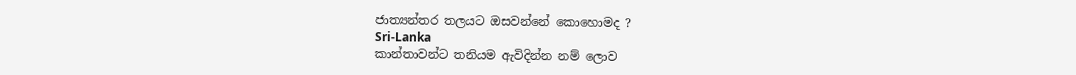ජාත්‍යන්තර තලයට ඔසවන්නේ කොහොමද ?
Sri-Lanka
කාන්තාවන්ට තනියම ඇවිදින්න නම් ලොව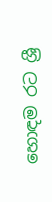හොඳම රට ශ්‍රී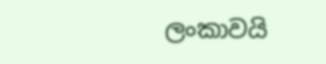ලංකාවයි